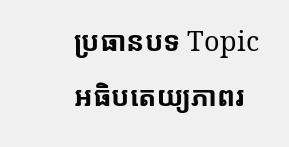ប្រធានបទ Topic
អធិបតេយ្យភាពរ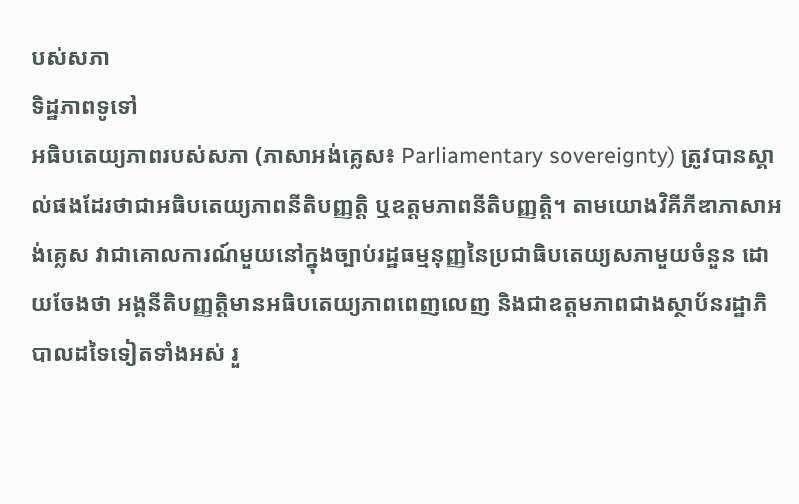បស់សភា
ទិដ្ឋភាពទូទៅ
អធិបតេយ្យភាពរបស់សភា (ភាសាអង់គ្លេស៖ Parliamentary sovereignty) ត្រូវបានស្គាល់ផងដែរថាជាអធិបតេយ្យភាពនីតិបញ្ញត្តិ ឬឧត្តមភាពនីតិបញ្ញត្តិ។ តាមយោងវិគីភីឌាភាសាអង់គ្លេស វាជាគោលការណ៍មួយនៅក្នុងច្បាប់រដ្ឋធម្មនុញ្ញនៃប្រជាធិបតេយ្យសភាមួយចំនួន ដោយចែងថា អង្គនីតិបញ្ញត្តិមានអធិបតេយ្យភាពពេញលេញ និងជាឧត្តមភាពជាងស្ថាប័នរដ្ឋាភិបាលដទៃទៀតទាំងអស់ រួ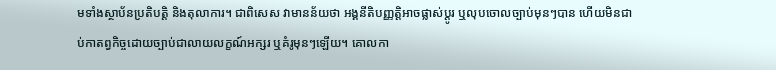មទាំងស្ថាប័នប្រតិបត្តិ និងតុលាការ។ ជាពិសេស វាមានន័យថា អង្គនីតិបញ្ញត្តិអាចផ្លាស់ប្តូរ ឬលុបចោលច្បាប់មុនៗបាន ហើយមិនជាប់កាតព្វកិច្ចដោយច្បាប់ជាលាយលក្ខណ៍អក្សរ ឬគំរូមុនៗឡើយ។ គោលកា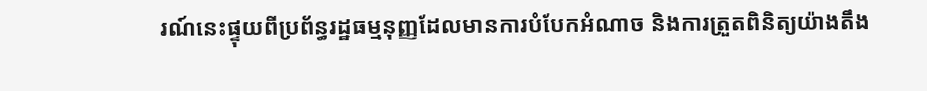រណ៍នេះផ្ទុយពីប្រព័ន្ធរដ្ឋធម្មនុញ្ញដែលមានការបំបែកអំណាច និងការត្រួតពិនិត្យយ៉ាងតឹង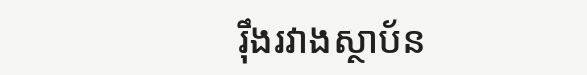រ៉ឹងរវាងស្ថាប័ន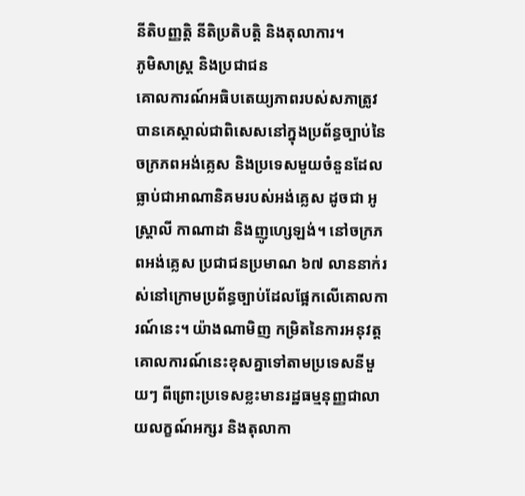នីតិបញ្ញត្តិ នីតិប្រតិបត្តិ និងតុលាការ។
ភូមិសាស្ត្រ និងប្រជាជន
គោលការណ៍អធិបតេយ្យភាពរបស់សភាត្រូវបានគេស្គាល់ជាពិសេសនៅក្នុងប្រព័ន្ធច្បាប់នៃចក្រភពអង់គ្លេស និងប្រទេសមួយចំនួនដែលធ្លាប់ជាអាណានិគមរបស់អង់គ្លេស ដូចជា អូស្ត្រាលី កាណាដា និងញូហ្សេឡង់។ នៅចក្រភពអង់គ្លេស ប្រជាជនប្រមាណ ៦៧ លាននាក់រស់នៅក្រោមប្រព័ន្ធច្បាប់ដែលផ្អែកលើគោលការណ៍នេះ។ យ៉ាងណាមិញ កម្រិតនៃការអនុវត្តគោលការណ៍នេះខុសគ្នាទៅតាមប្រទេសនីមួយៗ ពីព្រោះប្រទេសខ្លះមានរដ្ឋធម្មនុញ្ញជាលាយលក្ខណ៍អក្សរ និងតុលាកា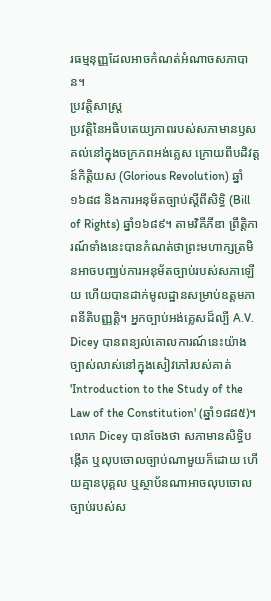រធម្មនុញ្ញដែលអាចកំណត់អំណាចសភាបាន។
ប្រវត្តិសាស្ត្រ
ប្រវត្តិនៃអធិបតេយ្យភាពរបស់សភាមានឫសគល់នៅក្នុងចក្រភពអង់គ្លេស ក្រោយពីបដិវត្តន៍កិត្តិយស (Glorious Revolution) ឆ្នាំ១៦៨៨ និងការអនុម័តច្បាប់ស្តីពីសិទ្ធិ (Bill of Rights) ឆ្នាំ១៦៨៩។ តាមវិគីភីឌា ព្រឹត្តិការណ៍ទាំងនេះបានកំណត់ថាព្រះមហាក្សត្រមិនអាចបញ្ឈប់ការអនុម័តច្បាប់របស់សភាឡើយ ហើយបានដាក់មូលដ្ឋានសម្រាប់ឧត្តមភាពនីតិបញ្ញត្តិ។ អ្នកច្បាប់អង់គ្លេសដ៏ល្បី A.V. Dicey បានពន្យល់គោលការណ៍នេះយ៉ាងច្បាស់លាស់នៅក្នុងសៀវភៅរបស់គាត់ 'Introduction to the Study of the Law of the Constitution' (ឆ្នាំ១៨៨៥)។ លោក Dicey បានចែងថា សភាមានសិទ្ធិបង្កើត ឬលុបចោលច្បាប់ណាមួយក៏ដោយ ហើយគ្មានបុគ្គល ឬស្ថាប័នណាអាចលុបចោលច្បាប់របស់ស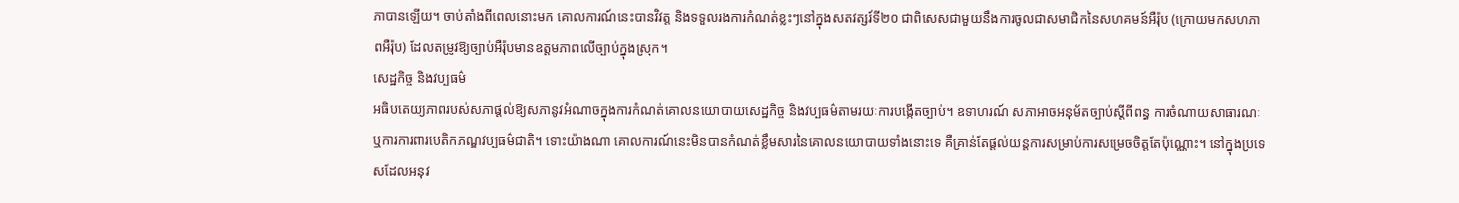ភាបានឡើយ។ ចាប់តាំងពីពេលនោះមក គោលការណ៍នេះបានវិវត្ត និងទទួលរងការកំណត់ខ្លះៗនៅក្នុងសតវត្សរ៍ទី២០ ជាពិសេសជាមួយនឹងការចូលជាសមាជិកនៃសហគមន៍អឺរ៉ុប (ក្រោយមកសហភាពអឺរ៉ុប) ដែលតម្រូវឱ្យច្បាប់អឺរ៉ុបមានឧត្តមភាពលើច្បាប់ក្នុងស្រុក។
សេដ្ឋកិច្ច និងវប្បធម៌
អធិបតេយ្យភាពរបស់សភាផ្តល់ឱ្យសភានូវអំណាចក្នុងការកំណត់គោលនយោបាយសេដ្ឋកិច្ច និងវប្បធម៌តាមរយៈការបង្កើតច្បាប់។ ឧទាហរណ៍ សភាអាចអនុម័តច្បាប់ស្តីពីពន្ធ ការចំណាយសាធារណៈ ឬការការពារបេតិកភណ្ឌវប្បធម៌ជាតិ។ ទោះយ៉ាងណា គោលការណ៍នេះមិនបានកំណត់ខ្លឹមសារនៃគោលនយោបាយទាំងនោះទេ គឺគ្រាន់តែផ្តល់យន្តការសម្រាប់ការសម្រេចចិត្តតែប៉ុណ្ណោះ។ នៅក្នុងប្រទេសដែលអនុវ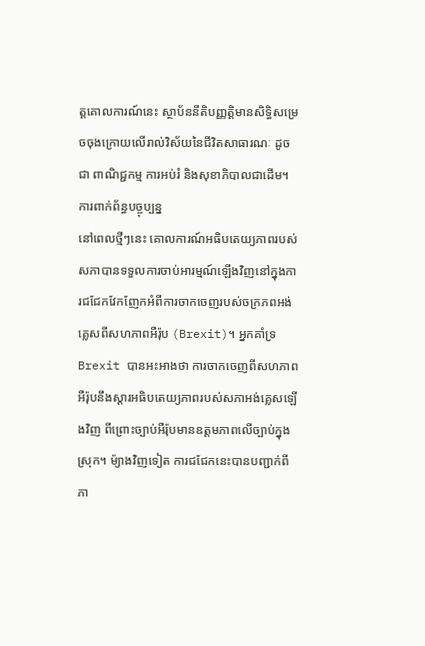ត្តគោលការណ៍នេះ ស្ថាប័ននីតិបញ្ញត្តិមានសិទ្ធិសម្រេចចុងក្រោយលើរាល់វិស័យនៃជីវិតសាធារណៈ ដូចជា ពាណិជ្ជកម្ម ការអប់រំ និងសុខាភិបាលជាដើម។
ការពាក់ព័ន្ធបច្ចុប្បន្ន
នៅពេលថ្មីៗនេះ គោលការណ៍អធិបតេយ្យភាពរបស់សភាបានទទួលការចាប់អារម្មណ៍ឡើងវិញនៅក្នុងការជជែកវែកញែកអំពីការចាកចេញរបស់ចក្រភពអង់គ្លេសពីសហភាពអឺរ៉ុប (Brexit)។ អ្នកគាំទ្រ Brexit បានអះអាងថា ការចាកចេញពីសហភាពអឺរ៉ុបនឹងស្តារអធិបតេយ្យភាពរបស់សភាអង់គ្លេសឡើងវិញ ពីព្រោះច្បាប់អឺរ៉ុបមានឧត្តមភាពលើច្បាប់ក្នុងស្រុក។ ម៉្យាងវិញទៀត ការជជែកនេះបានបញ្ជាក់ពីភា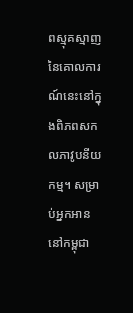ពស្មុគស្មាញនៃគោលការណ៍នេះនៅក្នុងពិភពសកលភាវូបនីយកម្ម។ សម្រាប់អ្នកអាននៅកម្ពុជា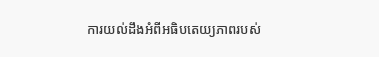ការយល់ដឹងអំពីអធិបតេយ្យភាពរបស់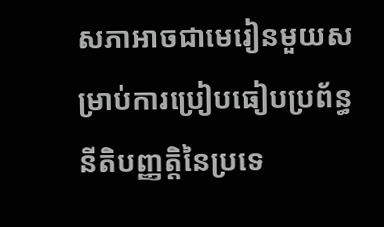សភាអាចជាមេរៀនមួយសម្រាប់ការប្រៀបធៀបប្រព័ន្ធនីតិបញ្ញត្តិនៃប្រទេ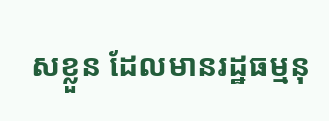សខ្លួន ដែលមានរដ្ឋធម្មនុ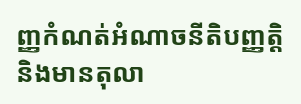ញ្ញកំណត់អំណាចនីតិបញ្ញត្តិ និងមានតុលា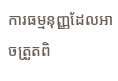ការធម្មនុញ្ញដែលអាចត្រួតពិ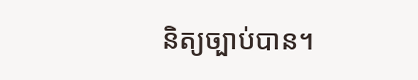និត្យច្បាប់បាន។